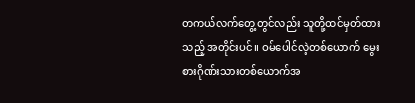တကယ်လက်တွေ့တွင်လည်း သူတို့ထင်မှတ်ထားသည့် အတိုင်းပင်။ ဝမ်ပေါင်လဲ့တစ်ယောက် မွေးစားဂိုဏ်းသားတစ်ယောက်အ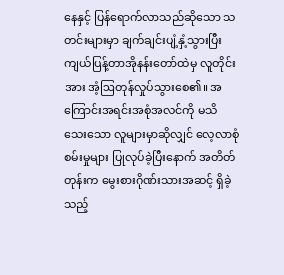နေနှင့် ပြန်ရောက်လာသည်ဆိုသော သတင်းများမှာ ချက်ချင်းပျံ့နှံ့သွားပြီး ကျယ်ပြန့်တာအိုနန်းတော်ထဲမှ လူတိုင်းအား အံ့ဩတုန်လှုပ်သွားစေ၏။ အကြောင်းအရင်းအစုံအလင်ကို မသိသေးသော လူများမှာဆိုလျှင် လေ့လာစုံစမ်းမှုများ ပြုလုပ်ခဲ့ပြီးနောက် အတိတ်တုန်းက မွေးစားဂိုဏ်းသားအဆင့် ရှိခဲ့သည့်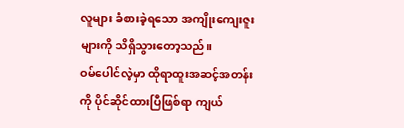လူများ ခံစားခဲ့ရသော အကျိုးကျေးဇူးများကို သိရှိသွားတော့သည်။
ဝမ်ပေါင်လဲ့မှာ ထိုရာထူးအဆင့်အတန်းကို ပိုင်ဆိုင်ထားပြီဖြစ်ရာ ကျယ်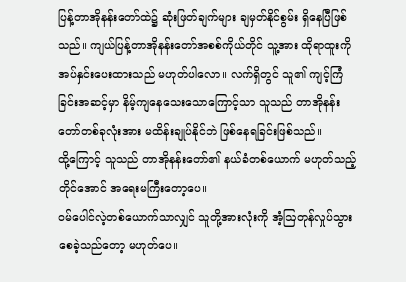ပြန့်တာအိုနန်းတော်ထဲ၌ ဆုံးဖြတ်ချက်များ ချမှတ်နိုင်စွမ်း ရှိနေပြီဖြစ်သည်။ ကျယ်ပြန့်တာအိုနန်းတော်အစစ်ကိုယ်တိုင် သူ့အား ထိုရာထူးကို အပ်နှင်းပေးထားသည် မဟုတ်ပါလော။ လက်ရှိတွင် သူ၏ ကျင့်ကြံခြင်းအဆင့်မှာ နိမ့်ကျနေသေးသောကြောင့်သာ သူသည် တာအိုနန်းတော်တစ်ခုလုံးအား မထိန်းချုပ်နိုင်ဘဲ ဖြစ်နေရခြင်းဖြစ်သည်။
ထို့ကြောင့် သူသည် တာအိုနန်းတော်၏ နယ်ခံတစ်ယောက် မဟုတ်သည့်တိုင်အောင် အရေးမကြီးတော့ပေ။
ဝမ်ပေါင်လဲ့တစ်ယောက်သာလျှင် သူတို့အားလုံးကို အံ့ဩတုန်လှုပ်သွားစေခဲ့သည်တော့ မဟုတ်ပေ။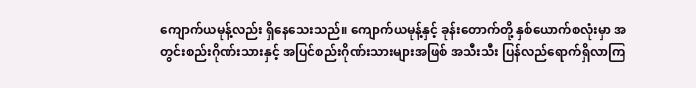ကျောက်ယမုန့်လည်း ရှိနေသေးသည်။ ကျောက်ယမုန့်နှင့် ခုန်းတောက်တို့ နှစ်ယောက်စလုံးမှာ အတွင်းစည်းဂိုဏ်းသားနှင့် အပြင်စည်းဂိုဏ်းသားများအဖြစ် အသီးသီး ပြန်လည်ရောက်ရှိလာကြ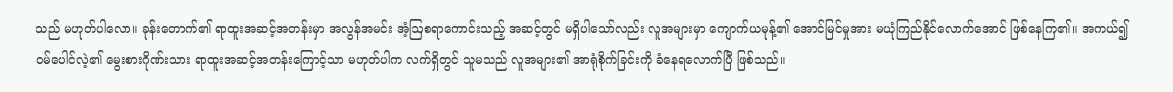သည် မဟုတ်ပါလော။ ခုန်းတောက်၏ ရာထူးအဆင့်အတန်းမှာ အလွန်အမင်း အံ့ဩစရာကောင်းသည့် အဆင့်တွင် မရှိပါသော်လည်း လူအများမှာ ကျောက်ယမုန့်၏ အောင်မြင်မှုအား မယုံကြည်နိုင်လောက်အောင် ဖြစ်နေကြ၏။ အကယ်၍ ဝမ်ပေါင်လဲ့၏ မွေးစားဂိုဏ်းသား ရာထူးအဆင့်အတန်းကြောင့်သာ မဟုတ်ပါက လက်ရှိတွင် သူမသည် လူအများ၏ အာရုံစိုက်ခြင်းကို ခံနေရလောက်ပြီ ဖြစ်သည်။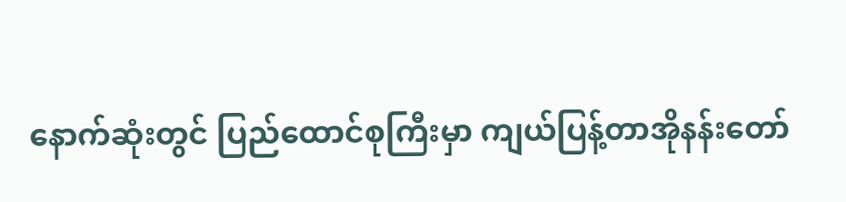နောက်ဆုံးတွင် ပြည်ထောင်စုကြီးမှာ ကျယ်ပြန့်တာအိုနန်းတော်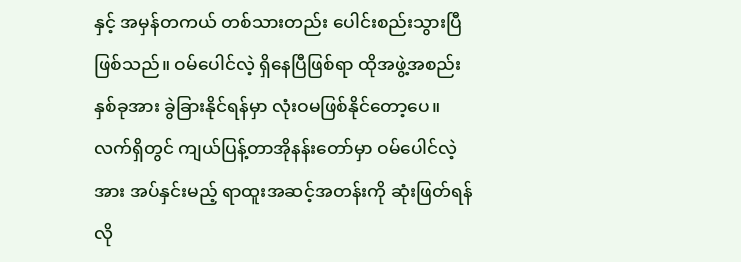နှင့် အမှန်တကယ် တစ်သားတည်း ပေါင်းစည်းသွားပြီဖြစ်သည်။ ဝမ်ပေါင်လဲ့ ရှိနေပြီဖြစ်ရာ ထိုအဖွဲ့အစည်းနှစ်ခုအား ခွဲခြားနိုင်ရန်မှာ လုံးဝမဖြစ်နိုင်တော့ပေ။
လက်ရှိတွင် ကျယ်ပြန့်တာအိုနန်းတော်မှာ ဝမ်ပေါင်လဲ့အား အပ်နှင်းမည့် ရာထူးအဆင့်အတန်းကို ဆုံးဖြတ်ရန် လို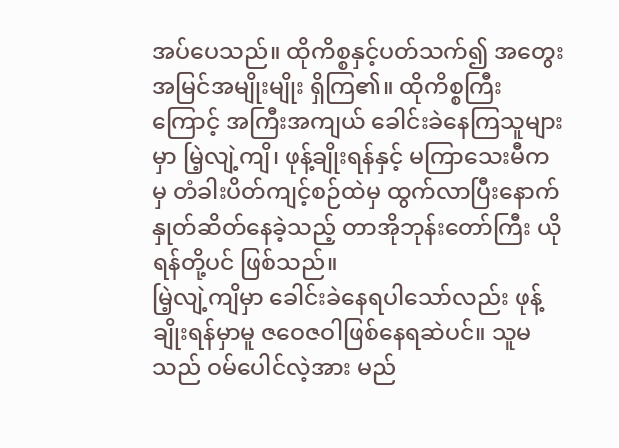အပ်ပေသည်။ ထိုကိစ္စနှင့်ပတ်သက်၍ အတွေးအမြင်အမျိုးမျိုး ရှိကြ၏။ ထိုကိစ္စကြီးကြောင့် အကြီးအကျယ် ခေါင်းခဲနေကြသူများမှာ မြဲ့လျဲ့ကျိ၊ ဖုန့်ချိုးရန်နှင့် မကြာသေးမီကမှ တံခါးပိတ်ကျင့်စဉ်ထဲမှ ထွက်လာပြီးနောက် နှုတ်ဆိတ်နေခဲ့သည့် တာအိုဘုန်းတော်ကြီး ယိုရန်တို့ပင် ဖြစ်သည်။
မြဲ့လျဲ့ကျိမှာ ခေါင်းခဲနေရပါသော်လည်း ဖုန့်ချိုးရန်မှာမူ ဇဝေဇဝါဖြစ်နေရဆဲပင်။ သူမသည် ဝမ်ပေါင်လဲ့အား မည်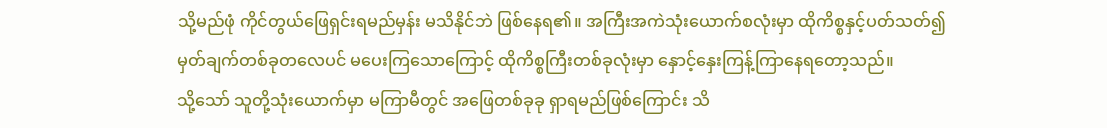သို့မည်ဖုံ ကိုင်တွယ်ဖြေရှင်းရမည်မှန်း မသိနိုင်ဘဲ ဖြစ်နေရ၏။ အကြီးအကဲသုံးယောက်စလုံးမှာ ထိုကိစ္စနှင့်ပတ်သတ်၍ မှတ်ချက်တစ်ခုတလေပင် မပေးကြသောကြောင့် ထိုကိစ္စကြီးတစ်ခုလုံးမှာ နှောင့်နှေးကြန့်ကြာနေရတော့သည်။
သို့သော် သူတို့သုံးယောက်မှာ မကြာမီတွင် အဖြေတစ်ခုခု ရှာရမည်ဖြစ်ကြောင်း သိ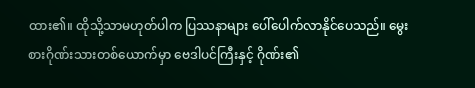ထား၏။ ထိုသို့သာမဟုတ်ပါက ပြဿနာများ ပေါ်ပေါက်လာနိုင်ပေသည်။ မွေးစားဂိုဏ်းသားတစ်ယောက်မှာ ဗေဒါပင်ကြီးနှင့် ဂိုဏ်း၏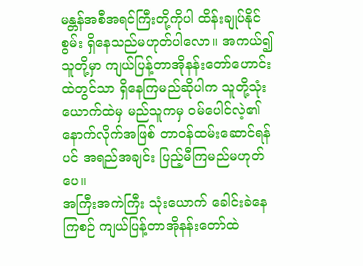မန္တန်အစီအရင်ကြီးတို့ကိုပါ ထိန်းချုပ်နိုင်စွမ်း ရှိနေသည်မဟုတ်ပါလော။ အကယ်၍ သူတို့မှာ ကျယ်ပြန့်တာအိုနန်းတော်ဟောင်းထဲတွင်သာ ရှိနေကြမည်ဆိုပါက သူတို့သုံးယောက်ထဲမှ မည်သူကမှ ဝမ်ပေါင်လဲ့၏ နောက်လိုက်အဖြစ် တာဝန်ထမ်းဆောင်ရန်ပင် အရည်အချင်း ပြည့်မီကြမည်မဟုတ်ပေ။
အကြီးအကဲကြီး သုံးယောက် ခေါင်းခဲနေကြစဉ် ကျယ်ပြန့်တာအိုနန်းတော်ထဲ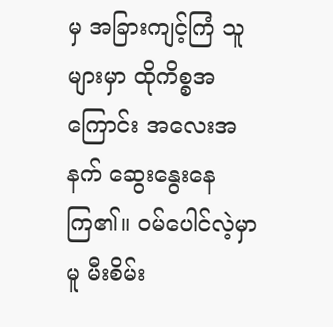မှ အခြားကျင့်ကြံ သူများမှာ ထိုကိစ္စအကြောင်း အလေးအနက် ဆွေးနွေးနေကြ၏။ ဝမ်ပေါင်လဲ့မှာမူ မီးစိမ်း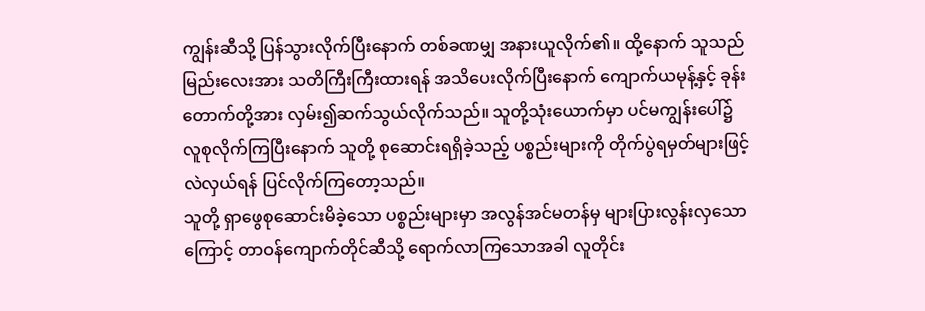ကျွန်းဆီသို့ ပြန်သွားလိုက်ပြီးနောက် တစ်ခဏမျှ အနားယူလိုက်၏။ ထို့နောက် သူသည် မြည်းလေးအား သတိကြီးကြီးထားရန် အသိပေးလိုက်ပြီးနောက် ကျောက်ယမုန့်နှင့် ခုန်းတောက်တို့အား လှမ်း၍ဆက်သွယ်လိုက်သည်။ သူတို့သုံးယောက်မှာ ပင်မကျွန်းပေါ်၌ လူစုလိုက်ကြပြီးနောက် သူတို့ စုဆောင်းရရှိခဲ့သည့် ပစ္စည်းများကို တိုက်ပွဲရမှတ်များဖြင့် လဲလှယ်ရန် ပြင်လိုက်ကြတော့သည်။
သူတို့ ရှာဖွေစုဆောင်းမိခဲ့သော ပစ္စည်းများမှာ အလွန်အင်မတန်မှ များပြားလွန်းလှသောကြောင့် တာဝန်ကျောက်တိုင်ဆီသို့ ရောက်လာကြသောအခါ လူတိုင်း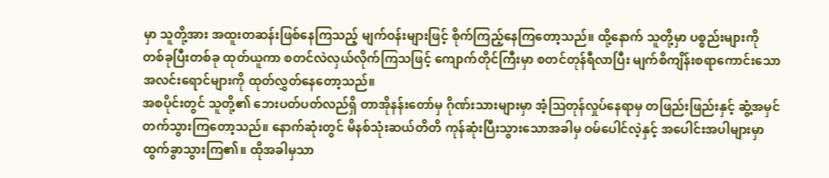မှာ သူတို့အား အထူးတဆန်းဖြစ်နေကြသည့် မျက်ဝန်းများဖြင့် စိုက်ကြည့်နေကြတော့သည်။ ထို့နောက် သူတို့မှာ ပစ္စည်းများကို တစ်ခုပြီးတစ်ခု ထုတ်ယူကာ စတင်လဲလှယ်လိုက်ကြသဖြင့် ကျောက်တိုင်ကြီးမှာ စတင်တုန်ရီလာပြီး မျက်စိကျိန်းစရာကောင်းသော အလင်းရောင်များကို ထုတ်လွှတ်နေတော့သည်။
အစပိုင်းတွင် သူတို့၏ ဘေးပတ်ပတ်လည်ရှိ တာအိုနန်းတော်မှ ဂိုဏ်းသားများမှာ အံ့ဩတုန်လှုပ်နေရာမှ တဖြည်းဖြည်းနှင့် ဆွံ့အမှင်တက်သွားကြတော့သည်။ နောက်ဆုံးတွင် မိနစ်သုံးဆယ်တိတိ ကုန်ဆုံးပြီးသွားသောအခါမှ ဝမ်ပေါင်လဲ့နှင့် အပေါင်းအပါများမှာ ထွက်ခွာသွားကြ၏။ ထိုအခါမှသာ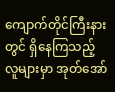ကျောက်တိုင်ကြီးနားတွင် ရှိနေကြသည့် လူများမှာ အုတ်အော်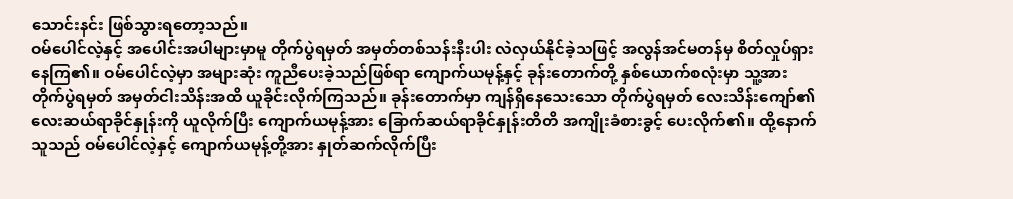သောင်းနင်း ဖြစ်သွားရတော့သည်။
ဝမ်ပေါင်လဲ့နှင့် အပေါင်းအပါများမှာမူ တိုက်ပွဲရမှတ် အမှတ်တစ်သန်းနီးပါး လဲလှယ်နိုင်ခဲ့သဖြင့် အလွန်အင်မတန်မှ စိတ်လှုပ်ရှားနေကြ၏။ ဝမ်ပေါင်လဲ့မှာ အများဆုံး ကူညီပေးခဲ့သည်ဖြစ်ရာ ကျောက်ယမုန့်နှင့် ခုန်းတောက်တို့ နှစ်ယောက်စလုံးမှာ သူ့အား တိုက်ပွဲရမှတ် အမှတ်ငါးသိန်းအထိ ယူခိုင်းလိုက်ကြသည်။ ခုန်းတောက်မှာ ကျန်ရှိနေသေးသော တိုက်ပွဲရမှတ် လေးသိန်းကျော်၏ လေးဆယ်ရာခိုင်နှုန်းကို ယူလိုက်ပြီး ကျောက်ယမုန့်အား ခြောက်ဆယ်ရာခိုင်နှုန်းတိတိ အကျိုးခံစားခွင့် ပေးလိုက်၏။ ထို့နောက် သူသည် ဝမ်ပေါင်လဲ့နှင့် ကျောက်ယမုန့်တို့အား နှုတ်ဆက်လိုက်ပြီး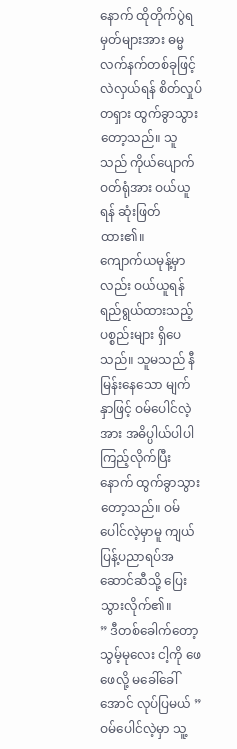နောက် ထိုတိုက်ပွဲရမှတ်များအား ဓမ္မလက်နက်တစ်ခုဖြင့် လဲလှယ်ရန် စိတ်လှုပ်တရှား ထွက်ခွာသွားတော့သည်။ သူသည် ကိုယ်ပျောက်ဝတ်ရုံအား ဝယ်ယူရန် ဆုံးဖြတ်ထား၏။
ကျောက်ယမုန့်မှာလည်း ဝယ်ယူရန် ရည်ရွယ်ထားသည့် ပစ္စည်းများ ရှိပေသည်။ သူမသည် နီမြန်းနေသော မျက်နှာဖြင့် ဝမ်ပေါင်လဲ့အား အဓိပ္ပါယ်ပါပါ ကြည့်လိုက်ပြီးနောက် ထွက်ခွာသွားတော့သည်။ ဝမ်ပေါင်လဲ့မှာမူ ကျယ်ပြန့်ပညာရပ်အဆောင်ဆီသို့ ပြေးသွားလိုက်၏။
” ဒီတစ်ခေါက်တော့ သွမ့်မုလေး ငါ့ကို ဖေဖေလို့ မခေါ်ခေါ်အောင် လုပ်ပြမယ် ” ဝမ်ပေါင်လဲ့မှာ သူ့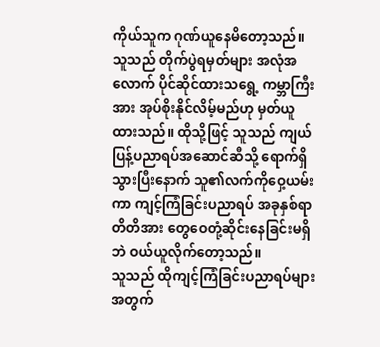ကိုယ်သူက ဂုဏ်ယူနေမိတော့သည်။ သူသည် တိုက်ပွဲရမှတ်များ အလုံအလောက် ပိုင်ဆိုင်ထားသရွေ့ ကမ္ဘာကြီးအား အုပ်စိုးနိုင်လိမ့်မည်ဟု မှတ်ယူထားသည်။ ထိုသို့ဖြင့် သူသည် ကျယ်ပြန့်ပညာရပ်အဆောင်ဆီသို့ ရောက်ရှိသွားပြီးနောက် သူ၏လက်ကိုဝှေ့ယမ်းကာ ကျင့်ကြံခြင်းပညာရပ် အခုနှစ်ရာတိတိအား တွေဝေတုံ့ဆိုင်းနေခြင်းမရှိဘဲ ဝယ်ယူလိုက်တော့သည်။
သူသည် ထိုကျင့်ကြံခြင်းပညာရပ်များအတွက်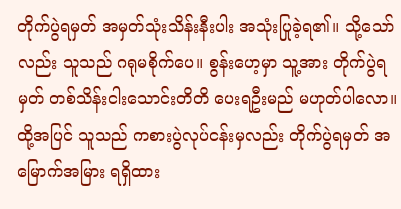တိုက်ပွဲရမှတ် အမှတ်သုံးသိန်းနီးပါး အသုံးပြုခဲ့ရ၏။ သို့သော်လည်း သူသည် ဂရုမစိုက်ပေ။ စွန်းဟေ့မှာ သူ့အား တိုက်ပွဲရမှတ် တစ်သိန်းငါးသောင်းတိတိ ပေးရဦးမည် မဟုတ်ပါလော။ ထို့အပြင် သူသည် ကစားပွဲလုပ်ငန်းမှလည်း တိုက်ပွဲရမှတ် အမြောက်အမြား ရရှိထား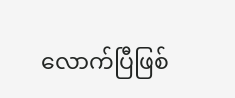လောက်ပြီဖြစ်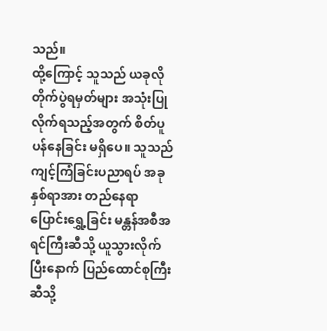သည်။
ထို့ကြောင့် သူသည် ယခုလို တိုက်ပွဲရမှတ်များ အသုံးပြုလိုက်ရသည့်အတွက် စိတ်ပူပန်နေခြင်း မရှိပေ။ သူသည် ကျင့်ကြံခြင်းပညာရပ် အခုနှစ်ရာအား တည်နေရာပြောင်းရွှေ့ခြင်း မန္တန်အစီအရင်ကြီးဆီသို့ ယူသွားလိုက်ပြီးနောက် ပြည်ထောင်စုကြီးဆီသို့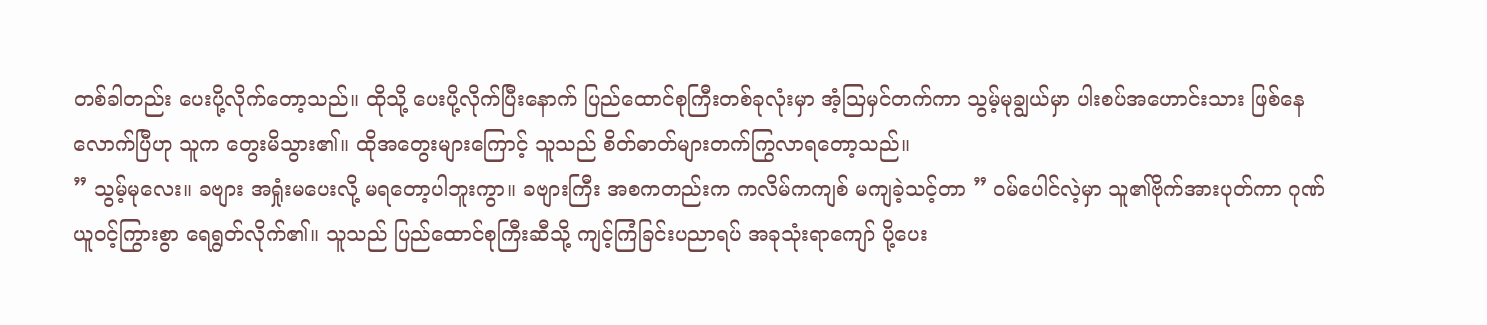တစ်ခါတည်း ပေးပို့လိုက်တော့သည်။ ထိုသို့ ပေးပို့လိုက်ပြီးနောက် ပြည်ထောင်စုကြီးတစ်ခုလုံးမှာ အံ့ဩမှင်တက်ကာ သွမ့်မုချွယ်မှာ ပါးစပ်အဟောင်းသား ဖြစ်နေလောက်ပြီဟု သူက တွေးမိသွား၏။ ထိုအတွေးများကြောင့် သူသည် စိတ်ဓာတ်များတက်ကြွလာရတော့သည်။
” သွမ့်မုလေး။ ခဗျား အရှုံးမပေးလို့ မရတော့ပါဘူးကွာ။ ခဗျားကြီး အစကတည်းက ကလိမ်ကကျစ် မကျခဲ့သင့်တာ ” ဝမ်ပေါင်လဲ့မှာ သူ၏ဗိုက်အားပုတ်ကာ ဂုဏ်ယူဝင့်ကြွားစွာ ရေရွတ်လိုက်၏။ သူသည် ပြည်ထောင်စုကြီးဆီသို့ ကျင့်ကြံခြင်းပညာရပ် အခုသုံးရာကျော် ပို့ပေး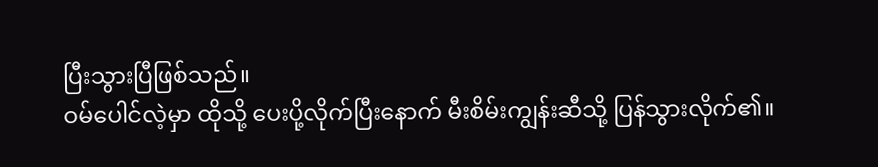ပြီးသွားပြီဖြစ်သည်။
ဝမ်ပေါင်လဲ့မှာ ထိုသို့ ပေးပို့လိုက်ပြီးနောက် မီးစိမ်းကျွန်းဆီသို့ ပြန်သွားလိုက်၏။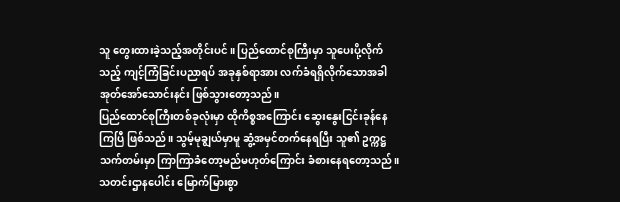သူ တွေးထားခဲ့သည့်အတိုင်းပင်။ ပြည်ထောင်စုကြီးမှာ သူပေးပို့လိုက်သည့် ကျင့်ကြံခြင်းပညာရပ် အခုနှစ်ရာအား လက်ခံရရှိလိုက်သောအခါ အုတ်အော်သောင်းနင်း ဖြစ်သွားတော့သည်။
ပြည်ထောင်စုကြီးတစ်ခုလုံးမှာ ထိုကိစ္စအကြောင်း ဆွေးနွေးငြင်းခုန်နေကြပြီ ဖြစ်သည်။ သွမ့်မုချွယ်မှာမူ ဆွံ့အမှင်တက်နေရပြီး သူ၏ ဥက္ကဋ္ဌသက်တမ်းမှာ ကြာကြာခံတော့မည်မဟုတ်ကြောင်း ခံစားနေရတော့သည်။
သတင်းဌာနပေါင်း မြောက်မြားစွာ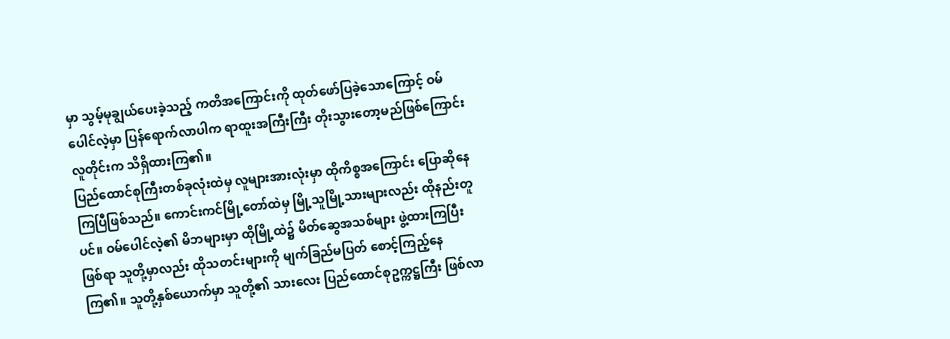မှာ သွမ့်မုချွယ်ပေးခဲ့သည့် ကတိအကြောင်းကို ထုတ်ဖော်ပြခဲ့သောကြောင့် ဝမ်ပေါင်လဲ့မှာ ပြန်ရောက်လာပါက ရာထူးအကြီးကြီး တိုးသွားတော့မည်ဖြစ်ကြောင်း လူတိုင်းက သိရှိထားကြ၏။
ပြည်ထောင်စုကြီးတစ်ခုလုံးထဲမှ လူများအားလုံးမှာ ထိုကိစ္စအကြောင်း ပြောဆိုနေကြပြီဖြစ်သည်။ ကောင်းကင်မြို့တော်ထဲမှ မြို့သူမြို့သားများလည်း ထိုနည်းတူပင်။ ဝမ်ပေါင်လဲ့၏ မိဘများမှာ ထိုမြို့ထဲ၌ မိတ်ဆွေအသစ်များ ဖွဲ့ထားကြပြီးဖြစ်ရာ သူတို့မှာလည်း ထိုသတင်းများကို မျက်ခြည်မပြတ် စောင့်ကြည့်နေကြ၏။ သူတို့နှစ်ယောက်မှာ သူတို့၏ သားလေး ပြည်ထောင်စုဥက္ကဋ္ဌကြီး ဖြစ်လာ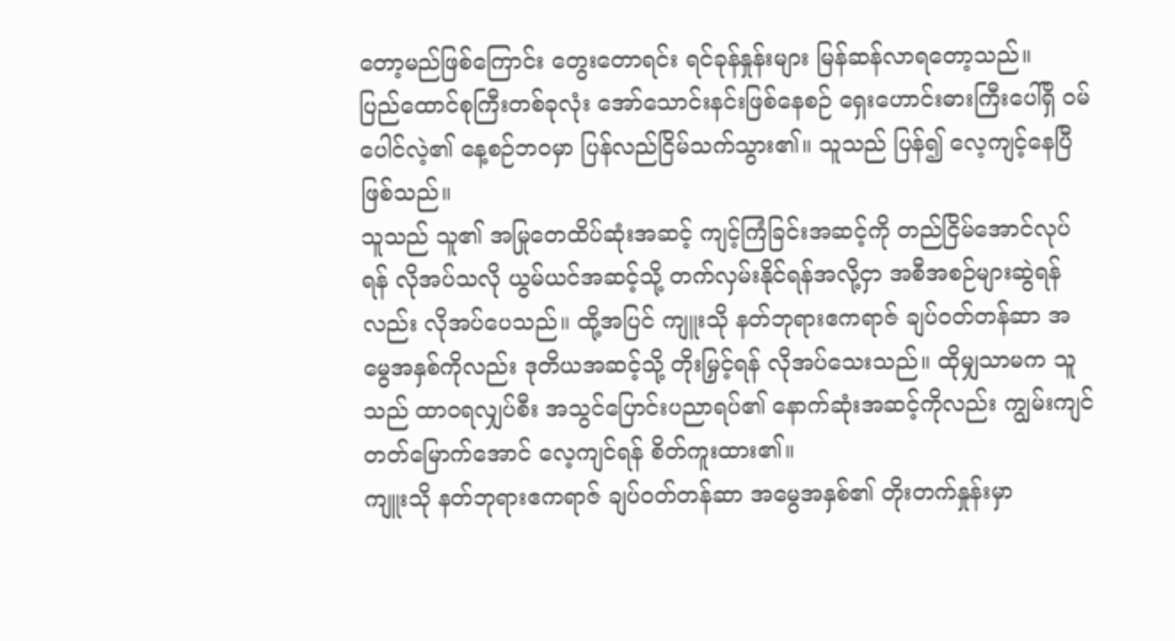တော့မည်ဖြစ်ကြောင်း တွေးတောရင်း ရင်ခုန်နှုန်းများ မြန်ဆန်လာရတော့သည်။
ပြည်ထောင်စုကြီးတစ်ခုလုံး အော်သောင်းနင်းဖြစ်နေစဉ် ရှေးဟောင်းဓားကြီးပေါ်ရှိ ဝမ်ပေါင်လဲ့၏ နေ့စဉ်ဘဝမှာ ပြန်လည်ငြိမ်သက်သွား၏။ သူသည် ပြန်၍ လေ့ကျင့်နေပြီ ဖြစ်သည်။
သူသည် သူ၏ အမြုတေထိပ်ဆုံးအဆင့် ကျင့်ကြံခြင်းအဆင့်ကို တည်ငြိမ်အောင်လုပ်ရန် လိုအပ်သလို ယွမ်ယင်အဆင့်သို့ တက်လှမ်းနိုင်ရန်အလို့ငှာ အစီအစဉ်များဆွဲရန်လည်း လိုအပ်ပေသည်။ ထို့အပြင် ကျူးသို နတ်ဘုရားဧကရာဇ် ချပ်ဝတ်တန်ဆာ အမွေအနှစ်ကိုလည်း ဒုတိယအဆင့်သို့ တိုးမြှင့်ရန် လိုအပ်သေးသည်။ ထိုမျှသာမက သူသည် ထာဝရလျှပ်စီး အသွင်ပြောင်းပညာရပ်၏ နောက်ဆုံးအဆင့်ကိုလည်း ကျွမ်းကျင်တတ်မြောက်အောင် လေ့ကျင်ရန် စိတ်ကူးထား၏။
ကျူးသို နတ်ဘုရားဧကရာဇ် ချပ်ဝတ်တန်ဆာ အမွေအနှစ်၏ တိုးတက်နှုန်းမှာ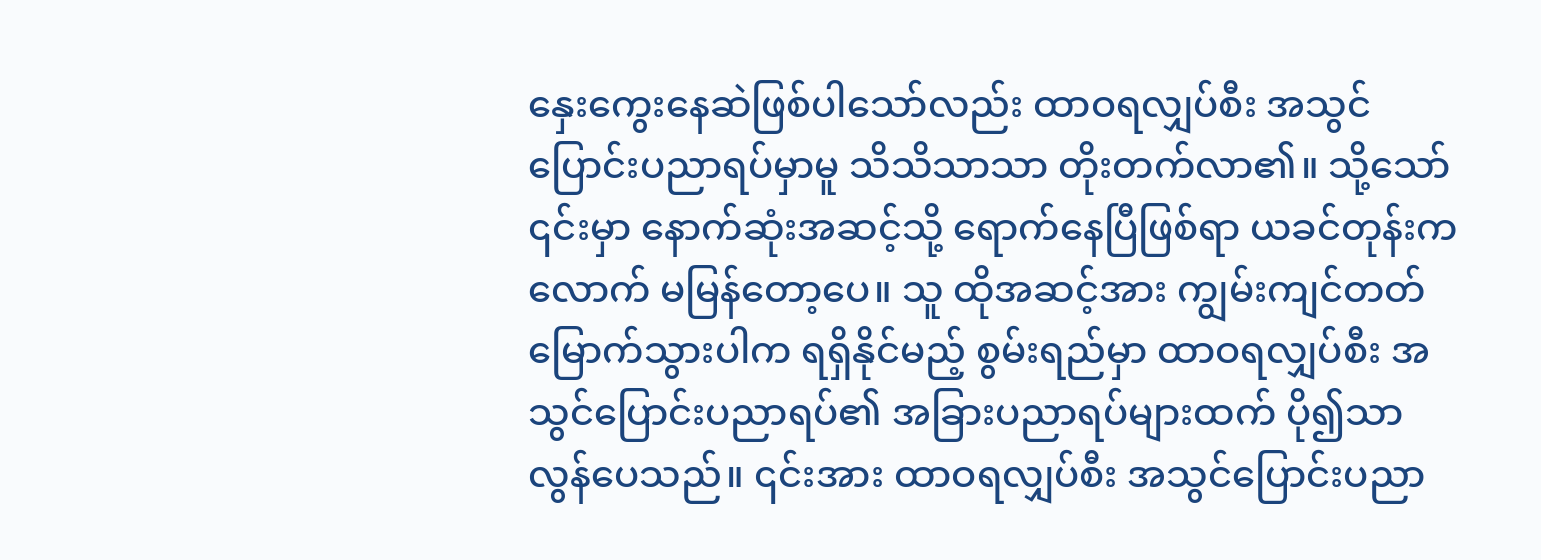နှေးကွေးနေဆဲဖြစ်ပါသော်လည်း ထာဝရလျှပ်စီး အသွင်ပြောင်းပညာရပ်မှာမူ သိသိသာသာ တိုးတက်လာ၏။ သို့သော် ၎င်းမှာ နောက်ဆုံးအဆင့်သို့ ရောက်နေပြီဖြစ်ရာ ယခင်တုန်းကလောက် မမြန်တော့ပေ။ သူ ထိုအဆင့်အား ကျွမ်းကျင်တတ်မြောက်သွားပါက ရရှိနိုင်မည့် စွမ်းရည်မှာ ထာဝရလျှပ်စီး အသွင်ပြောင်းပညာရပ်၏ အခြားပညာရပ်များထက် ပို၍သာလွန်ပေသည်။ ၎င်းအား ထာဝရလျှပ်စီး အသွင်ပြောင်းပညာ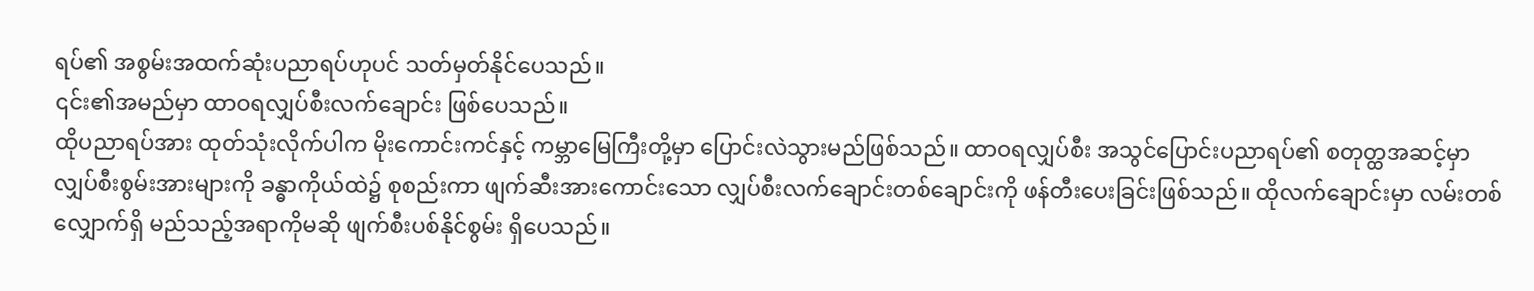ရပ်၏ အစွမ်းအထက်ဆုံးပညာရပ်ဟုပင် သတ်မှတ်နိုင်ပေသည်။
၎င်း၏အမည်မှာ ထာဝရလျှပ်စီးလက်ချောင်း ဖြစ်ပေသည်။
ထိုပညာရပ်အား ထုတ်သုံးလိုက်ပါက မိုးကောင်းကင်နှင့် ကမ္ဘာမြေကြီးတို့မှာ ပြောင်းလဲသွားမည်ဖြစ်သည်။ ထာဝရလျှပ်စီး အသွင်ပြောင်းပညာရပ်၏ စတုတ္ထအဆင့်မှာ လျှပ်စီးစွမ်းအားများကို ခန္ဓာကိုယ်ထဲ၌ စုစည်းကာ ဖျက်ဆီးအားကောင်းသော လျှပ်စီးလက်ချောင်းတစ်ချောင်းကို ဖန်တီးပေးခြင်းဖြစ်သည်။ ထိုလက်ချောင်းမှာ လမ်းတစ်လျှောက်ရှိ မည်သည့်အရာကိုမဆို ဖျက်စီးပစ်နိုင်စွမ်း ရှိပေသည်။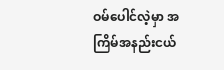ဝမ်ပေါင်လဲ့မှာ အကြိမ်အနည်းငယ်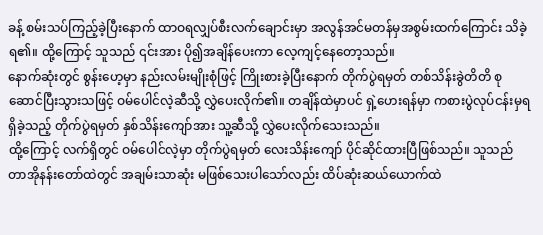ခန့် စမ်းသပ်ကြည့်ခဲ့ပြီးနောက် ထာဝရလျှပ်စီးလက်ချောင်းမှာ အလွန်အင်မတန်မှအစွမ်းထက်ကြောင်း သိခဲ့ရ၏။ ထို့ကြောင့် သူသည် ၎င်းအား ပို၍အချိန်ပေးကာ လေ့ကျင့်နေတော့သည်။
နောက်ဆုံးတွင် စွန်းဟေ့မှာ နည်းလမ်းမျိုးစုံဖြင့် ကြိုးစားခဲ့ပြီးနောက် တိုက်ပွဲရမှတ် တစ်သိန်းခွဲတိတိ စုဆောင်ပြီးသွားသဖြင့် ဝမ်ပေါင်လဲ့ဆီသို့ လွှဲပေးလိုက်၏။ တချိန်ထဲမှာပင် ရှဲ့ဟေးရန်မှာ ကစားပွဲလုပ်ငန်းမှရရှိခဲ့သည့် တိုက်ပွဲရမှတ် နှစ်သိန်းကျော်အား သူ့ဆီသို့ လွှဲပေးလိုက်သေးသည်။
ထို့ကြောင့် လက်ရှိတွင် ဝမ်ပေါင်လဲ့မှာ တိုက်ပွဲရမှတ် လေးသိန်းကျော် ပိုင်ဆိုင်ထားပြီဖြစ်သည်။ သူသည် တာအိုနန်းတော်ထဲတွင် အချမ်းသာဆုံး မဖြစ်သေးပါသော်လည်း ထိပ်ဆုံးဆယ်ယောက်ထဲ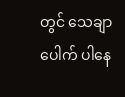တွင် သေချာပေါက် ပါနေ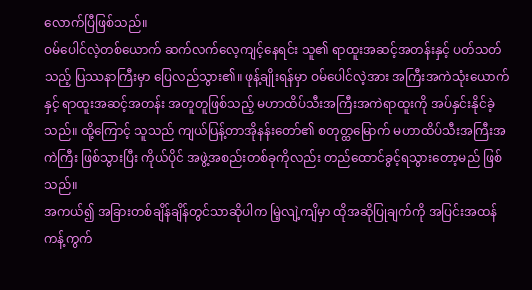လောက်ပြီဖြစ်သည်။
ဝမ်ပေါင်လဲ့တစ်ယောက် ဆက်လက်လေ့ကျင့်နေရင်း သူ၏ ရာထူးအဆင့်အတန်းနှင့် ပတ်သတ်သည့် ပြဿနာကြီးမှာ ပြေလည်သွား၏။ ဖုန့်ချိုးရန်မှာ ဝမ်ပေါင်လဲ့အား အကြီးအကဲသုံးယောက်နှင့် ရာထူးအဆင့်အတန်း အတူတူဖြစ်သည့် မဟာထိပ်သီးအကြီးအကဲရာထူးကို အပ်နှင်းနိုင်ခဲ့သည်။ ထို့ကြောင့် သူသည် ကျယ်ပြန့်တာအိုနန်းတော်၏ စတုတ္ထမြောက် မဟာထိပ်သီးအကြီးအကဲကြီး ဖြစ်သွားပြီး ကိုယ်ပိုင် အဖွဲ့အစည်းတစ်ခုကိုလည်း တည်ထောင်ခွင့်ရသွားတော့မည် ဖြစ်သည်။
အကယ်၍ အခြားတစ်ချိန်ချိန်တွင်သာဆိုပါက မြဲ့လျဲ့ကျိမှာ ထိုအဆိုပြုချက်ကို အပြင်းအထန် ကန့်ကွက်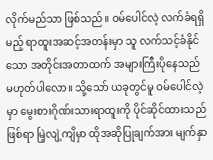လိုက်မည်သာ ဖြစ်သည်။ ဝမ်ပေါင်လဲ့ လက်ခံရရှိမည့် ရာထူးအဆင့်အတန်းမှာ သူ လက်သင့်ခံနိုင်သော အတိုင်းအတာထက် အများကြီးပိုနေသည် မဟုတ်ပါလော။ သို့သော် ယခုတွင်မူ ဝမ်ပေါင်လဲ့မှာ မွေးစားဂိုဏ်းသားရာထူးကို ပိုင်ဆိုင်ထားသည်ဖြစ်ရာ မြဲ့လျဲ့ကျိမှာ ထိုအဆိုပြုချက်အား မျက်နှာ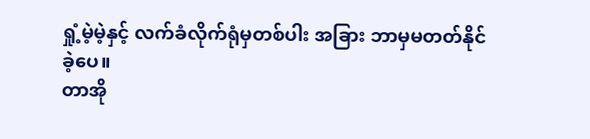ရှုံ့မဲ့မဲ့နှင့် လက်ခံလိုက်ရုံမှတစ်ပါး အခြား ဘာမှမတတ်နိုင်ခဲ့ပေ။
တာအို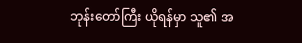ဘုန်းတော်ကြီး ယိုရန်မှာ သူ၏ အ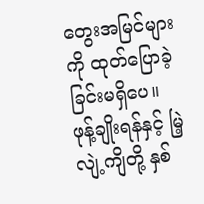တွေးအမြင်များကို ထုတ်ပြောခဲ့ခြင်းမရှိပေ။ ဖုန့်ချိုးရန်နှင့် မြဲ့လျဲ့ကျိတို့ နှစ်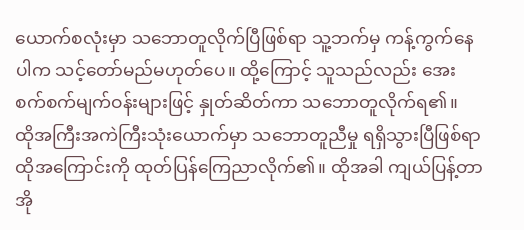ယောက်စလုံးမှာ သဘောတူလိုက်ပြီဖြစ်ရာ သူ့ဘက်မှ ကန့်ကွက်နေပါက သင့်တော်မည်မဟုတ်ပေ။ ထို့ကြောင့် သူသည်လည်း အေးစက်စက်မျက်ဝန်းများဖြင့် နှုတ်ဆိတ်ကာ သဘောတူလိုက်ရ၏။
ထိုအကြီးအကဲကြီးသုံးယောက်မှာ သဘောတူညီမှု ရရှိသွားပြီဖြစ်ရာ ထိုအကြောင်းကို ထုတ်ပြန်ကြေညာလိုက်၏။ ထိုအခါ ကျယ်ပြန့်တာအို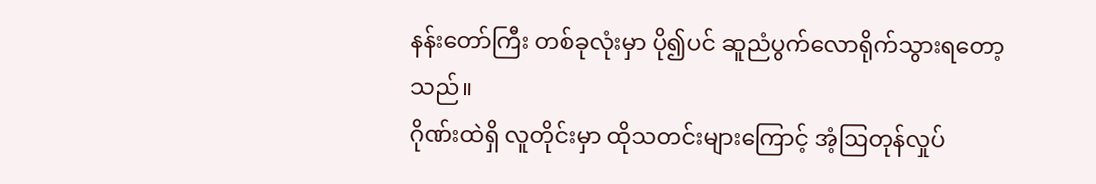နန်းတော်ကြီး တစ်ခုလုံးမှာ ပို၍ပင် ဆူညံပွက်လောရိုက်သွားရတော့သည်။
ဂိုဏ်းထဲရှိ လူတိုင်းမှာ ထိုသတင်းများကြောင့် အံ့ဩတုန်လှုပ်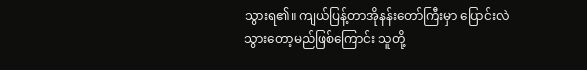သွားရ၏။ ကျယ်ပြန့်တာအိုနန်းတော်ကြီးမှာ ပြောင်းလဲသွားတော့မည်ဖြစ်ကြောင်း သူတို့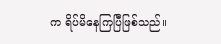က ရိပ်မိနေကြပြီဖြစ်သည်။